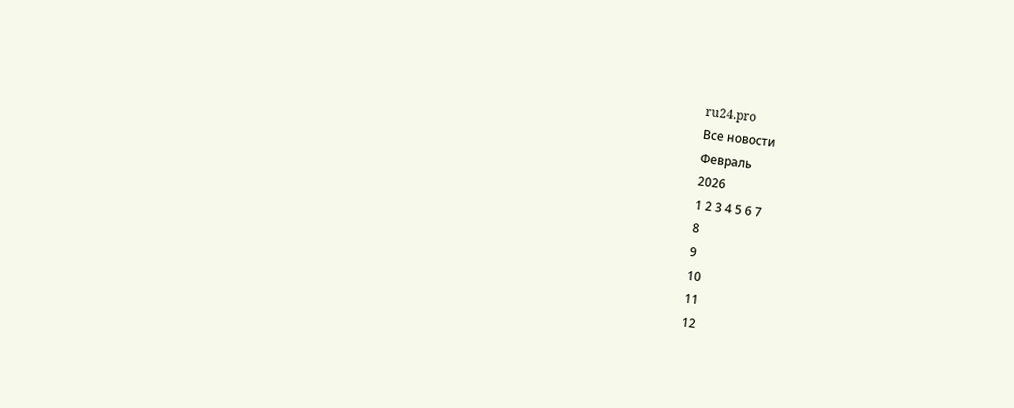ru24.pro
Все новости
Февраль
2026
1 2 3 4 5 6 7
8
9
10
11
12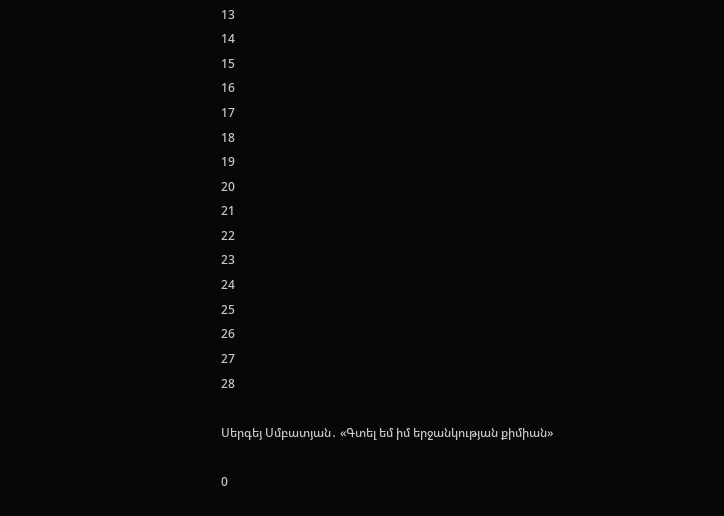13
14
15
16
17
18
19
20
21
22
23
24
25
26
27
28

Սերգեյ Սմբատյան․ «Գտել եմ իմ երջանկության քիմիան»

0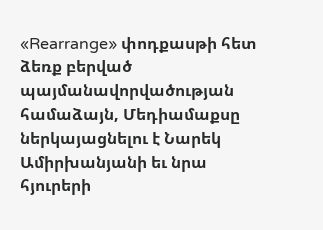«Rearrange» փոդքասթի հետ ձեռք բերված պայմանավորվածության համաձայն, Մեդիամաքսը ներկայացնելու է Նարեկ Ամիրխանյանի եւ նրա հյուրերի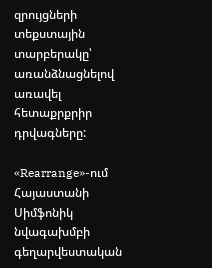զրույցների տեքստային տարբերակը՝ առանձնացնելով առավել հետաքրքրիր դրվագները:

«Rearrange»-ում Հայաստանի Սիմֆոնիկ նվագախմբի գեղարվեստական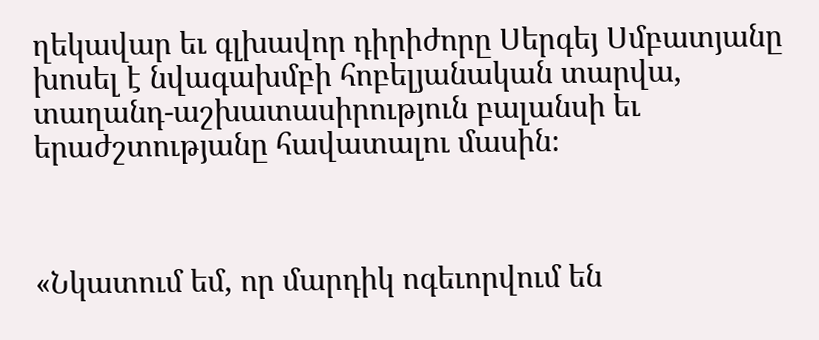ղեկավար եւ գլխավոր դիրիժորը Սերգեյ Սմբատյանը խոսել է նվագախմբի հոբելյանական տարվա, տաղանդ-աշխատասիրություն բալանսի եւ երաժշտությանը հավատալու մասին։



«Նկատում եմ, որ մարդիկ ոգեւորվում են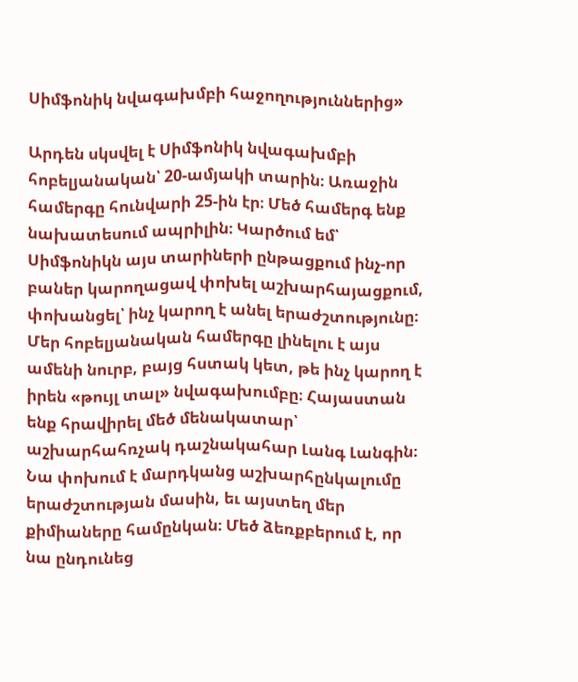Սիմֆոնիկ նվագախմբի հաջողություններից»

Արդեն սկսվել է Սիմֆոնիկ նվագախմբի հոբելյանական՝ 20-ամյակի տարին։ Առաջին համերգը հունվարի 25-ին էր։ Մեծ համերգ ենք նախատեսում ապրիլին։ Կարծում եմ՝ Սիմֆոնիկն այս տարիների ընթացքում ինչ-որ բաներ կարողացավ փոխել աշխարհայացքում, փոխանցել՝ ինչ կարող է անել երաժշտությունը։ Մեր հոբելյանական համերգը լինելու է այս ամենի նուրբ, բայց հստակ կետ, թե ինչ կարող է իրեն «թույլ տալ» նվագախումբը։ Հայաստան ենք հրավիրել մեծ մենակատար՝ աշխարհահռչակ դաշնակահար Լանգ Լանգին։ Նա փոխում է մարդկանց աշխարհընկալումը երաժշտության մասին, եւ այստեղ մեր քիմիաները համընկան։ Մեծ ձեռքբերում է, որ նա ընդունեց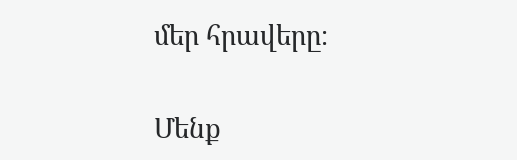մեր հրավերը։

Մենք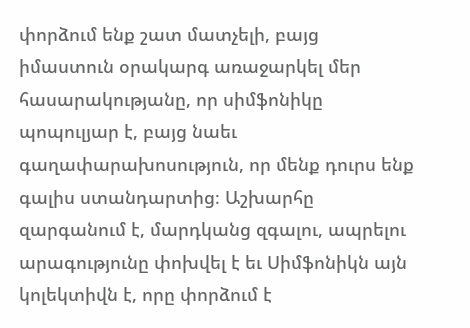փորձում ենք շատ մատչելի, բայց իմաստուն օրակարգ առաջարկել մեր հասարակությանը, որ սիմֆոնիկը պոպուլյար է, բայց նաեւ գաղափարախոսություն, որ մենք դուրս ենք գալիս ստանդարտից։ Աշխարհը զարգանում է, մարդկանց զգալու, ապրելու արագությունը փոխվել է եւ Սիմֆոնիկն այն կոլեկտիվն է, որը փորձում է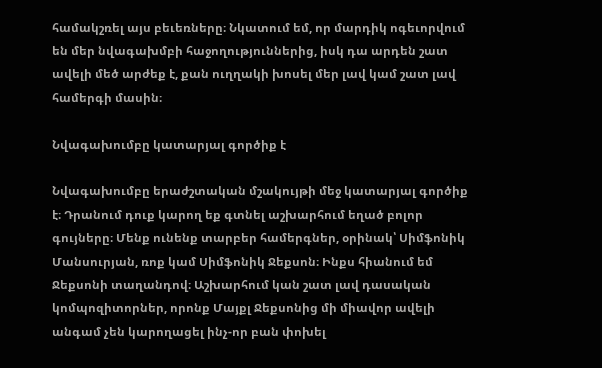համակշռել այս բեւեռները։ Նկատում եմ, որ մարդիկ ոգեւորվում են մեր նվագախմբի հաջողություններից, իսկ դա արդեն շատ ավելի մեծ արժեք է, քան ուղղակի խոսել մեր լավ կամ շատ լավ համերգի մասին։

Նվագախումբը կատարյալ գործիք է

Նվագախումբը երաժշտական մշակույթի մեջ կատարյալ գործիք է։ Դրանում դուք կարող եք գտնել աշխարհում եղած բոլոր գույները։ Մենք ունենք տարբեր համերգներ, օրինակ՝ Սիմֆոնիկ Մանսուրյան, ռոք կամ Սիմֆոնիկ Ջեքսոն։ Ինքս հիանում եմ Ջեքսոնի տաղանդով։ Աշխարհում կան շատ լավ դասական կոմպոզիտորներ, որոնք Մայքլ Ջեքսոնից մի միավոր ավելի անգամ չեն կարողացել ինչ-որ բան փոխել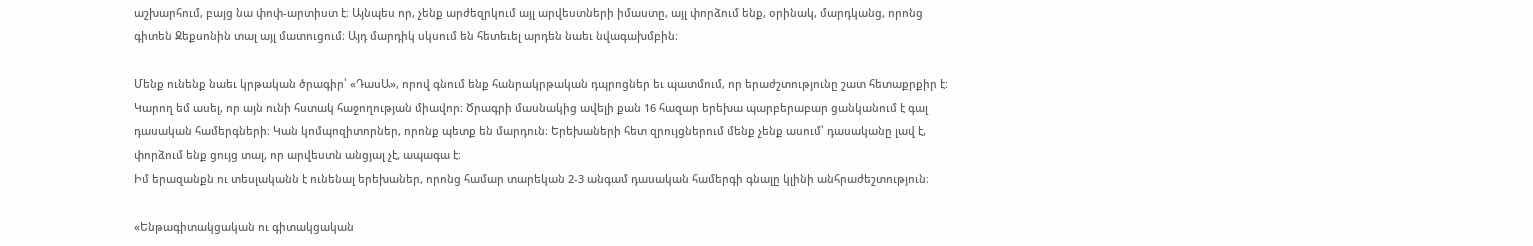աշխարհում, բայց նա փոփ-արտիստ է։ Այնպես որ, չենք արժեզրկում այլ արվեստների իմաստը, այլ փորձում ենք, օրինակ, մարդկանց, որոնց գիտեն Ջեքսոնին տալ այլ մատուցում։ Այդ մարդիկ սկսում են հետեւել արդեն նաեւ նվագախմբին։

Մենք ունենք նաեւ կրթական ծրագիր՝ «ԴասԱ», որով գնում ենք հանրակրթական դպրոցներ եւ պատմում, որ երաժշտությունը շատ հետաքրքիր է։ Կարող եմ ասել, որ այն ունի հստակ հաջողության միավոր։ Ծրագրի մասնակից ավելի քան 16 հազար երեխա պարբերաբար ցանկանում է գալ դասական համերգների։ Կան կոմպոզիտորներ, որոնք պետք են մարդուն։ Երեխաների հետ զրույցներում մենք չենք ասում՝ դասականը լավ է, փորձում ենք ցույց տալ, որ արվեստն անցյալ չէ, ապագա է։
Իմ երազանքն ու տեսլականն է ունենալ երեխաներ, որոնց համար տարեկան 2-3 անգամ դասական համերգի գնալը կլինի անհրաժեշտություն։

«Ենթագիտակցական ու գիտակցական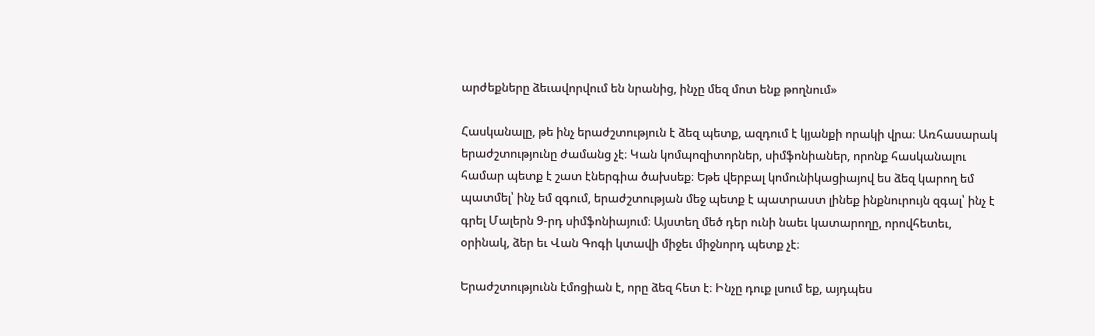արժեքները ձեւավորվում են նրանից, ինչը մեզ մոտ ենք թողնում»

Հասկանալը, թե ինչ երաժշտություն է ձեզ պետք, ազդում է կյանքի որակի վրա։ Առհասարակ երաժշտությունը ժամանց չէ։ Կան կոմպոզիտորներ, սիմֆոնիաներ, որոնք հասկանալու համար պետք է շատ էներգիա ծախսեք։ Եթե վերբալ կոմունիկացիայով ես ձեզ կարող եմ պատմել՝ ինչ եմ զգում, երաժշտության մեջ պետք է պատրաստ լինեք ինքնուրույն զգալ՝ ինչ է գրել Մալերն 9-րդ սիմֆոնիայում։ Այստեղ մեծ դեր ունի նաեւ կատարողը, որովհետեւ, օրինակ, ձեր եւ Վան Գոգի կտավի միջեւ միջնորդ պետք չէ։

Երաժշտությունն էմոցիան է, որը ձեզ հետ է։ Ինչը դուք լսում եք, այդպես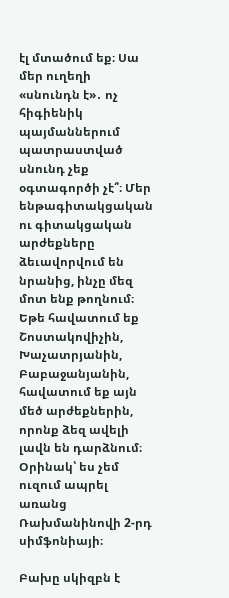էլ մտածում եք։ Սա մեր ուղեղի «սնունդն է»․ ոչ հիգիենիկ պայմաններում պատրաստված սնունդ չեք օգտագործի չէ՞։ Մեր ենթագիտակցական ու գիտակցական արժեքները ձեւավորվում են նրանից, ինչը մեզ մոտ ենք թողնում։ Եթե հավատում եք Շոստակովիչին, Խաչատրյանին, Բաբաջանյանին, հավատում եք այն մեծ արժեքներին, որոնք ձեզ ավելի լավն են դարձնում։ Օրինակ՝ ես չեմ ուզում ապրել առանց Ռախմանինովի 2-րդ սիմֆոնիայի։

Բախը սկիզբն է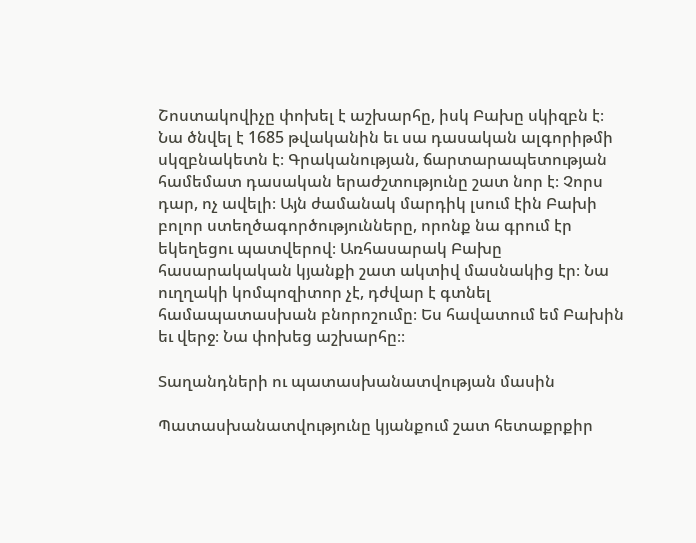Շոստակովիչը փոխել է աշխարհը, իսկ Բախը սկիզբն է։ Նա ծնվել է 1685 թվականին եւ սա դասական ալգորիթմի սկզբնակետն է։ Գրականության, ճարտարապետության համեմատ դասական երաժշտությունը շատ նոր է։ Չորս դար, ոչ ավելի։ Այն ժամանակ մարդիկ լսում էին Բախի բոլոր ստեղծագործությունները, որոնք նա գրում էր եկեղեցու պատվերով։ Առհասարակ Բախը հասարակական կյանքի շատ ակտիվ մասնակից էր։ Նա ուղղակի կոմպոզիտոր չէ, դժվար է գտնել համապատասխան բնորոշումը։ Ես հավատում եմ Բախին եւ վերջ։ Նա փոխեց աշխարհը։։

Տաղանդների ու պատասխանատվության մասին

Պատասխանատվությունը կյանքում շատ հետաքրքիր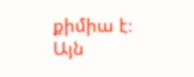քիմիա է։ Այն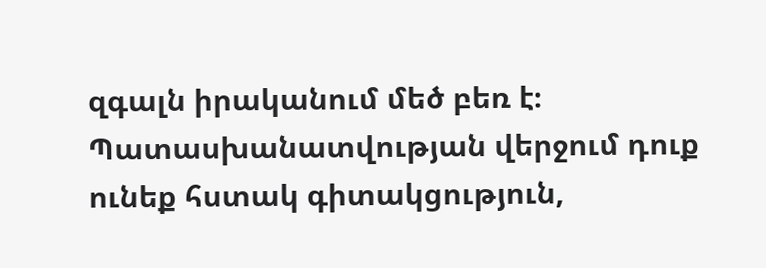զգալն իրականում մեծ բեռ է։ Պատասխանատվության վերջում դուք ունեք հստակ գիտակցություն,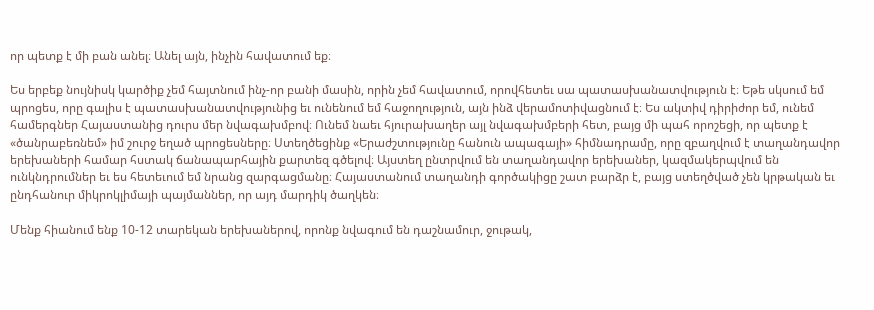որ պետք է մի բան անել։ Անել այն, ինչին հավատում եք։

Ես երբեք նույնիսկ կարծիք չեմ հայտնում ինչ-որ բանի մասին, որին չեմ հավատում, որովհետեւ սա պատասխանատվություն է։ Եթե սկսում եմ պրոցես, որը գալիս է պատասխանատվությունից եւ ունենում եմ հաջողություն, այն ինձ վերամոտիվացնում է։ Ես ակտիվ դիրիժոր եմ, ունեմ համերգներ Հայաստանից դուրս մեր նվագախմբով։ Ունեմ նաեւ հյուրախաղեր այլ նվագախմբերի հետ, բայց մի պահ որոշեցի, որ պետք է «ծանրաբեռնեմ» իմ շուրջ եղած պրոցեսները։ Ստեղծեցինք «Երաժշտությունը հանուն ապագայի» հիմնադրամը, որը զբաղվում է տաղանդավոր երեխաների համար հստակ ճանապարհային քարտեզ գծելով։ Այստեղ ընտրվում են տաղանդավոր երեխաներ, կազմակերպվում են ունկնդրումներ եւ ես հետեւում եմ նրանց զարգացմանը։ Հայաստանում տաղանդի գործակիցը շատ բարձր է, բայց ստեղծված չեն կրթական եւ ընդհանուր միկրոկլիմայի պայմաններ, որ այդ մարդիկ ծաղկեն։

Մենք հիանում ենք 10-12 տարեկան երեխաներով, որոնք նվագում են դաշնամուր, ջութակ,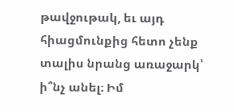թավջութակ, եւ այդ հիացմունքից հետո չենք տալիս նրանց առաջարկ՝ ի՞նչ անել։ Իմ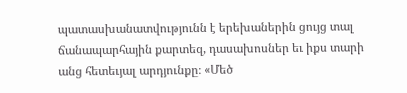պատասխանատվությունն է երեխաներին ցույց տալ ճանապարհային քարտեզ, դասախոսներ եւ իքս տարի անց հետեւյալ արդյունքը։ «Մեծ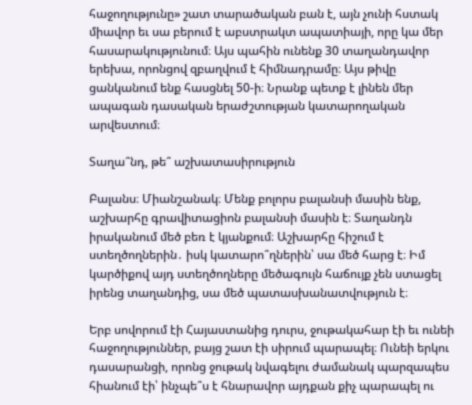հաջողությունը» շատ տարածական բան է, այն չունի հստակ միավոր եւ սա բերում է աբստրակտ ապատիայի, որը կա մեր հասարակությունում։ Այս պահին ունենք 30 տաղանդավոր երեխա, որոնցով զբաղվում է հիմնադրամը։ Այս թիվը ցանկանում ենք հասցնել 50-ի։ Նրանք պետք է լինեն մեր ապագան դասական երաժշտության կատարողական արվեստում։

Տաղա՞նդ, թե՞ աշխատասիրություն

Բալանս։ Միանշանակ։ Մենք բոլորս բալանսի մասին ենք, աշխարհը գրավիտացիոն բալանսի մասին է։ Տաղանդն իրականում մեծ բեռ է կյանքում։ Աշխարհը հիշում է ստեղծողներին․ իսկ կատարո՞ղներին՝ սա մեծ հարց է։ Իմ կարծիքով այդ ստեղծողները մեծագույն հաճույք չեն ստացել իրենց տաղանդից, սա մեծ պատասխանատվություն է։

Երբ սովորում էի Հայաստանից դուրս, ջութակահար էի եւ ունեի հաջողություններ, բայց շատ էի սիրում պարապել։ Ունեի երկու դասարանցի, որոնց ջութակ նվագելու ժամանակ պարզապես հիանում էի՝ ինչպե՞ս է հնարավոր այդքան քիչ պարապել ու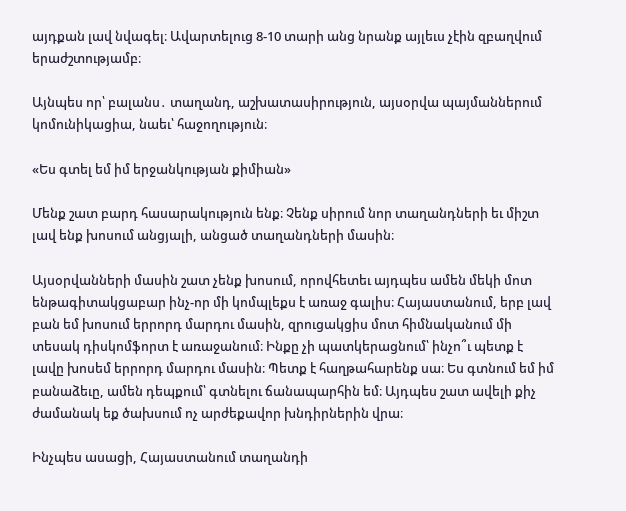այդքան լավ նվագել։ Ավարտելուց 8-10 տարի անց նրանք այլեւս չէին զբաղվում երաժշտությամբ։

Այնպես որ՝ բալանս․ տաղանդ, աշխատասիրություն, այսօրվա պայմաններում կոմունիկացիա, նաեւ՝ հաջողություն։

«Ես գտել եմ իմ երջանկության քիմիան»

Մենք շատ բարդ հասարակություն ենք։ Չենք սիրում նոր տաղանդների եւ միշտ լավ ենք խոսում անցյալի, անցած տաղանդների մասին։

Այսօրվանների մասին շատ չենք խոսում, որովհետեւ այդպես ամեն մեկի մոտ ենթագիտակցաբար ինչ-որ մի կոմպլեքս է առաջ գալիս։ Հայաստանում, երբ լավ բան եմ խոսում երրորդ մարդու մասին, զրուցակցիս մոտ հիմնականում մի տեսակ դիսկոմֆորտ է առաջանում։ Ինքը չի պատկերացնում՝ ինչո՞ւ պետք է լավը խոսեմ երրորդ մարդու մասին։ Պետք է հաղթահարենք սա։ Ես գտնում եմ իմ բանաձեւը, ամեն դեպքում՝ գտնելու ճանապարհին եմ։ Այդպես շատ ավելի քիչ ժամանակ եք ծախսում ոչ արժեքավոր խնդիրներին վրա։

Ինչպես ասացի, Հայաստանում տաղանդի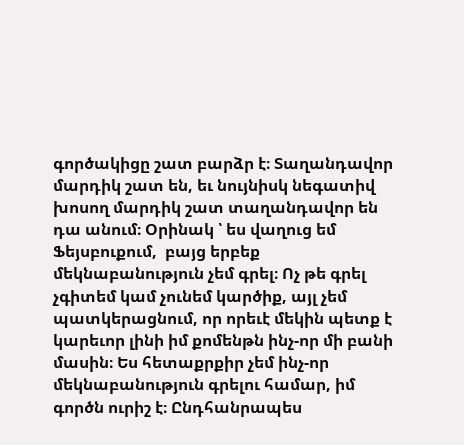գործակիցը շատ բարձր է։ Տաղանդավոր մարդիկ շատ են, եւ նույնիսկ նեգատիվ խոսող մարդիկ շատ տաղանդավոր են դա անում։ Օրինակ ՝ ես վաղուց եմ Ֆեյսբուքում,  բայց երբեք մեկնաբանություն չեմ գրել։ Ոչ թե գրել չգիտեմ կամ չունեմ կարծիք, այլ չեմ պատկերացնում, որ որեւէ մեկին պետք է կարեւոր լինի իմ քոմենթն ինչ-որ մի բանի մասին։ Ես հետաքրքիր չեմ ինչ-որ մեկնաբանություն գրելու համար, իմ գործն ուրիշ է։ Ընդհանրապես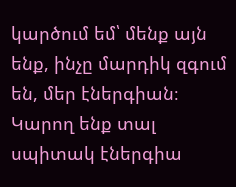կարծում եմ՝ մենք այն ենք, ինչը մարդիկ զգում են, մեր էներգիան։ Կարող ենք տալ սպիտակ էներգիա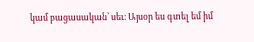կամ բացասական՝ սեւ։ Այսօր ես գտել եմ իմ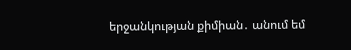երջանկության քիմիան․ անում եմ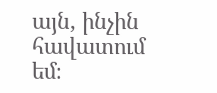այն, ինչին հավատում եմ։